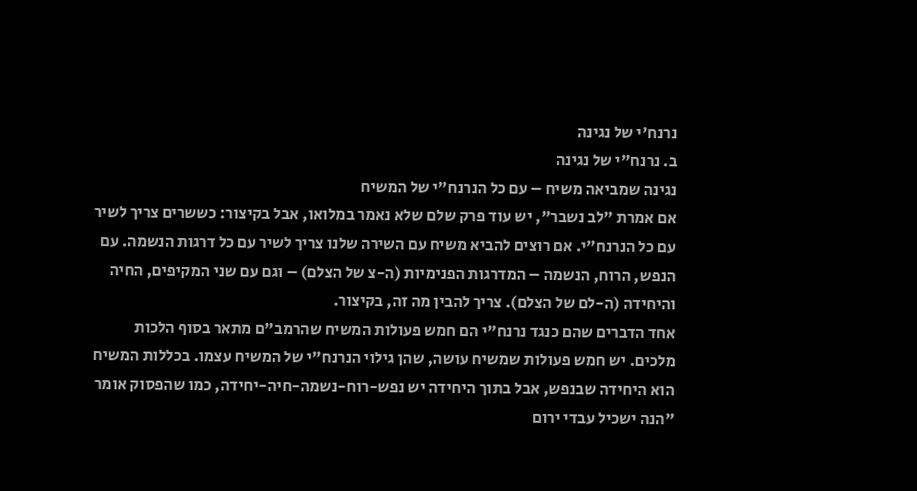נרנח'י של נגינה
ב. נרנח"י של נגינה
נגינה שמביאה משיח – עם כל הנרנח"י של המשיח
אם אמרת "לב נשבר", יש עוד פרק שלם שלא נאמר במלואו, אבל בקיצור: כששרים צריך לשיר עם כל הנרנח"י. אם רוצים להביא משיח עם השירה שלנו צריך לשיר עם כל דרגות הנשמה. עם הנפש, הרוח, הנשמה – המדרגות הפנימיות (ה-צ של הצלם) – וגם עם שני המקיפים, החיה והיחידה (ה-לם של הצלם). צריך להבין מה זה, בקיצור.
אחד הדברים שהם כנגד נרנח"י הם חמש פעולות המשיח שהרמב"ם מתאר בסוף הלכות מלכים. יש חמש פעולות שמשיח עושה, שהן גילוי הנרנח"י של המשיח עצמו. בכללות המשיח הוא היחידה שבנפש, אבל בתוך היחידה יש נפש-רוח-נשמה-חיה-יחידה, כמו שהפסוק אומר "הנה ישכיל עבדי ירום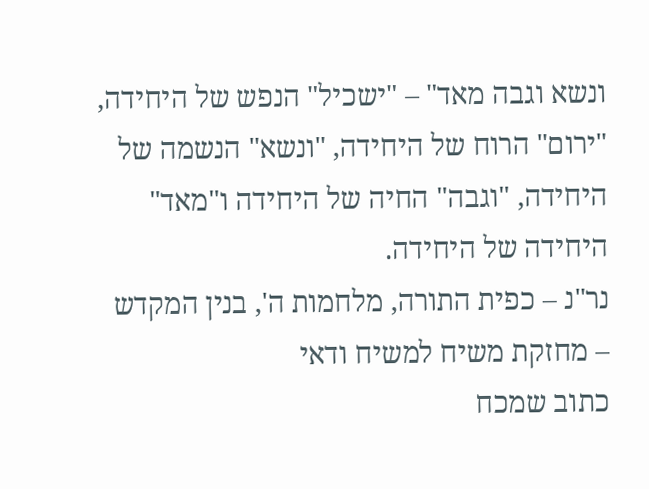ונשא וגבה מאד" – "ישכיל" הנפש של היחידה, "ירום" הרוח של היחידה, "ונשא" הנשמה של היחידה, "וגבה" החיה של היחידה ו"מאד" היחידה של היחידה.
נר"נ – כפית התורה, מלחמות ה', בנין המקדש – מחזקת משיח למשיח ודאי
כתוב שמכח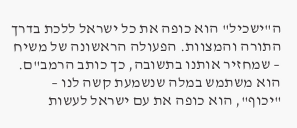ה"ישכיל" הוא כופה את כל ישראל ללכת בדרך התורה והמצוות. הפעולה הראשונה של משיח – שמחזיר אותנו בתשובה, כך כותב הרמב"ם. הוא משתמש במלה שנשמעת קשה לנו – "יכוף", הוא כופה את עם ישראל לעשות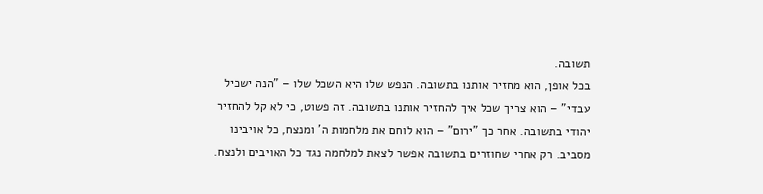תשובה.
בכל אופן, הוא מחזיר אותנו בתשובה. הנפש שלו היא השכל שלו – "הנה ישכיל עבדי" – הוא צריך שכל איך להחזיר אותנו בתשובה. זה פשוט, כי לא קל להחזיר יהודי בתשובה. אחר כך "ירום" – הוא לוחם את מלחמות ה' ומנצח, כל אויבינו מסביב. רק אחרי שחוזרים בתשובה אפשר לצאת למלחמה נגד כל האויבים ולנצח.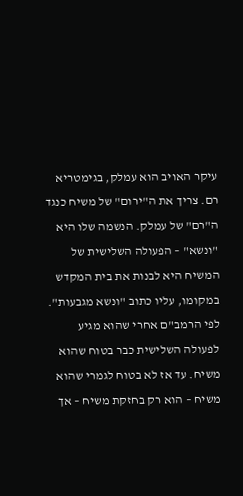עיקר האויב הוא עמלק, בגימטריא רם. צריך את ה"ירום" של משיח כנגד ה"רם" של עמלק. הנשמה שלו היא "ונשא" – הפעולה השלישית של המשיח היא לבנות את בית המקדש במקומו, עליו כתוב "ונשא מגבעות".
לפי הרמב"ם אחרי שהוא מגיע לפעולה השלישית כבר בטוח שהוא משיח. עד אז לא בטוח לגמרי שהוא משיח – הוא רק בחזקת משיח – אך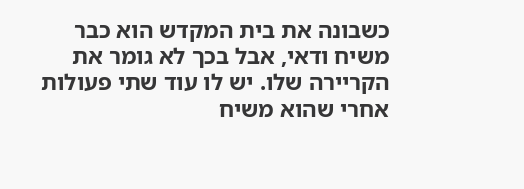כשבונה את בית המקדש הוא כבר משיח ודאי, אבל בכך לא גומר את הקריירה שלו. יש לו עוד שתי פעולות אחרי שהוא משיח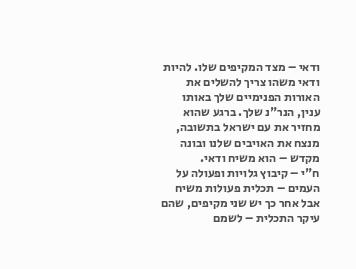ודאי – מצד המקיפים שלו. להיות ודאי משהו צריך להשלים את האורות הפנימיים שלך באותו ענין, הנר"נ שלך. ברגע שהוא מחזיר את עם ישראל בתשובה, מנצח את האויבים שלנו ובונה מקדש – הוא משיח ודאי.
ח"י – קיבוץ גלויות ופעולה על העמים – תכלית פעולות משיח
אבל אחר כך יש שני מקיפים, שהם עיקר התכלית – לשמם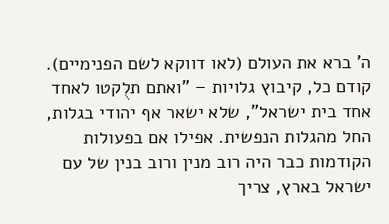ה' ברא את העולם (לאו דווקא לשם הפנימיים). קודם כל, קיבוץ גלויות – "ואתם תלֻקטו לאחד אחד בית ישראל", שלא ישאר אף יהודי בגלות, החל מהגלות הנפשית. אפילו אם בפעולות הקודמות כבר היה רוב מנין ורוב בנין של עם ישראל בארץ, צריך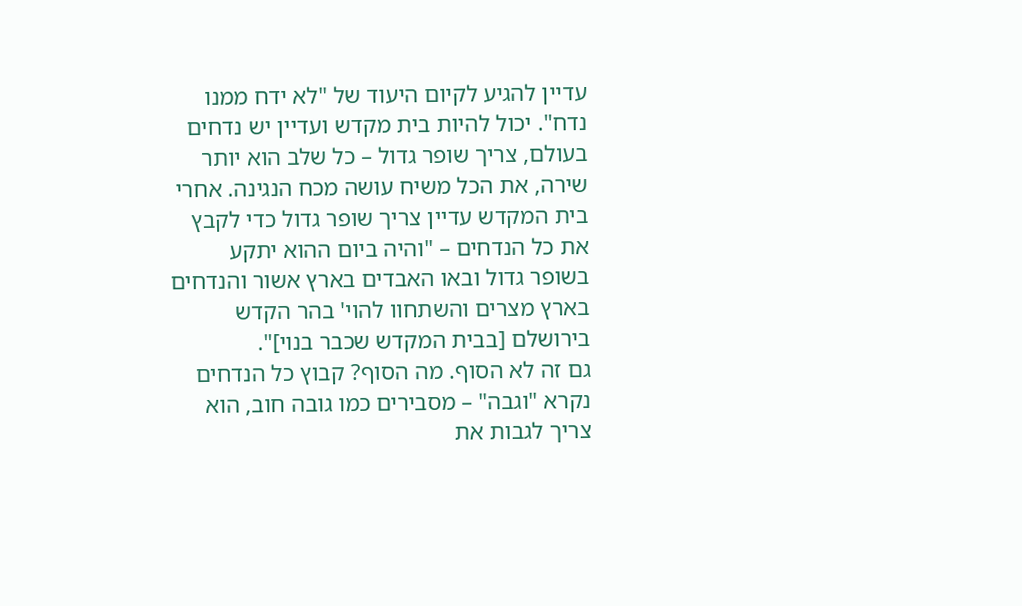עדיין להגיע לקיום היעוד של "לא ידח ממנו נדח". יכול להיות בית מקדש ועדיין יש נדחים בעולם, צריך שופר גדול – כל שלב הוא יותר שירה, את הכל משיח עושה מכח הנגינה. אחרי בית המקדש עדיין צריך שופר גדול כדי לקבץ את כל הנדחים – "והיה ביום ההוא יתקע בשופר גדול ובאו האבדים בארץ אשור והנדחים בארץ מצרים והשתחוו להוי' בהר הקדש בירושלם [בבית המקדש שכבר בנוי]".
גם זה לא הסוף. מה הסוף? קבוץ כל הנדחים נקרא "וגבה" – מסבירים כמו גובה חוב, הוא צריך לגבות את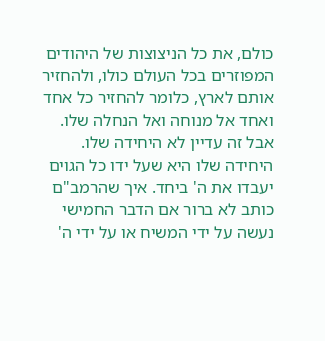כולם, את כל הניצוצות של היהודים המפוזרים בכל העולם כולו, ולהחזיר אותם לארץ, כלומר להחזיר כל אחד ואחד אל מנוחה ואל הנחלה שלו. אבל זה עדיין לא היחידה שלו. היחידה שלו היא שעל ידו כל הגוים יעבדו את ה' ביחד. איך שהרמב"ם כותב לא ברור אם הדבר החמישי נעשה על ידי המשיח או על ידי ה'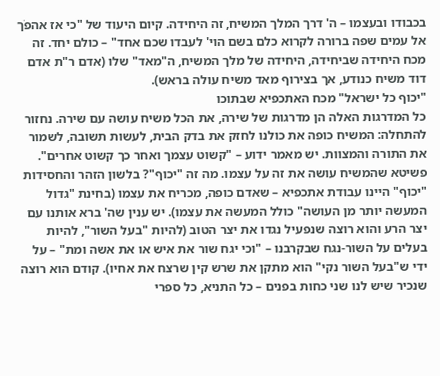בכבודו ובעצמו – ה' דרך המלך המשיח, זה היחידה. קיום היעוד של "כי אז אהפֹך אל עמים שפה ברורה לקרוא כלם בשם הוי' לעבדו שכם אחד" – כולם יחד. זה מכח היחידה שביחידה, היחידה של מלך המשיח, ה"מאד" שלו (אדם ר"ת אדם דוד משיח כנודע, אך בצירוף מאד משיח עולה בראש).
"יכוף כל ישראל" מכח האתכפיא שבתוכו
כל המדרגות האלה הן מדרגות של שירה, את הכל משיח עושה עם שירה. נחזור להתחלה: המשיח כופה את כולנו לחזק את בדק הבית, לעשות תשובה, לשמור את התורה והמצוות. יש מאמר ידוע – "קשוט עצמך ואחר כך קשוט אחרים". פשיטא שהמשיח עושה את זה על עצמו. מה זה "יכוף"? בלשון הזהר והחסידות "יכוף" היינו עבודת אתכפיא – שאדם כופה, מכריח את עצמו (בחינת "גדול המעשה יותר מן העושה" כולל המעשה את עצמו). יש ענין שה' ברא אותנו עם יצר הרע והוא רוצה שנפעיל נגדו את יצר הטוב (להיות "בעל השור", להיות בעלים על השור-נגח שבקרבנו – "וכי יגח שור את איש או את אשה ומת" – על ידי ש"בעל השור נקי" הוא מתקן את שרש קין שרצח את אחיו). קודם הוא רוצה שנכיר שיש לנו שני כחות בפנים – כל התניא, כל ספרי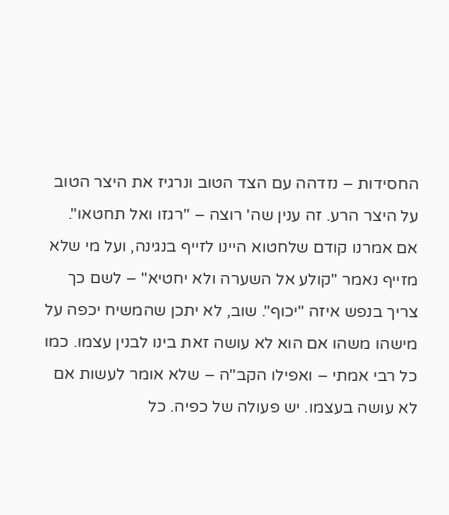החסידות – נזדהה עם הצד הטוב ונרגיז את היצר הטוב על היצר הרע. זה ענין שה' רוצה – "רגזו ואל תחטאו".
אם אמרנו קודם שלחטוא היינו לזייף בנגינה, ועל מי שלא מזייף נאמר "קולע אל השערה ולא יחטיא" – לשם כך צריך בנפש איזה "יכוף". שוב, לא יתכן שהמשיח יכפה על מישהו משהו אם הוא לא עושה זאת בינו לבנין עצמו. כמו כל רבי אמתי – ואפילו הקב"ה – שלא אומר לעשות אם לא עושה בעצמו. יש פעולה של כפיה. כל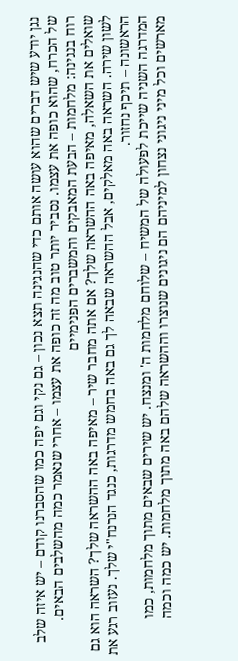נגן יודע שיש דברים שהוא עושה אותם כדי שהנגינה תצא נכון – גם נקי וגם יפה כמו שהסברנו קודם – יש איזה שלב של הכרח, שהוא כופה את עצמו. נסביר יותר טוב מה זה כופה את עצמו – אחרי שנאמר כמה מהשלבים הבאים.
רוח בנגינה: מלחמות – הבעת המאבקים והמשברים הפנימיים
שואלים את השאלה, מאיפה באה ההשראה שלך? אם אתה מחבר שיר – מאיפה באה ההשראה שלך? השראה הוא גם לשון שירה. השראה באה מאלקים, אבל ההשראה שבאה לך גם באה בחמש מדרגות, כנגד הנרנח"י שלך. נעזוב רגע את הראשונה – תיכף נחזור.
המדרגה השניה שייכת לפעולה של המשיח – שלוחם מלחמות ה' ומנצח. יש שירים שבאים מתוך מלחמות, כמו מארשים וכל מיני ניגוני נצחון למיניהם הם ניגונים שנוצרו וההשראה שלהם באה מתוך מלחמות. יש כמה וכמה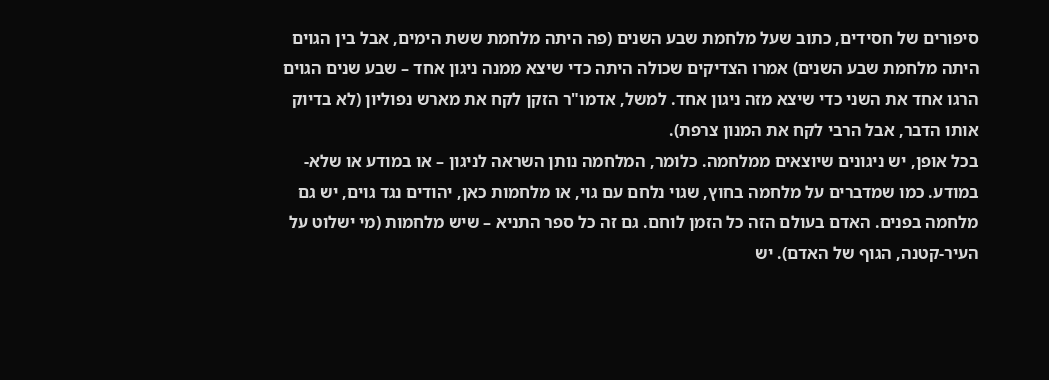סיפורים של חסידים, כתוב שעל מלחמת שבע השנים (פה היתה מלחמת ששת הימים, אבל בין הגוים היתה מלחמת שבע השנים) אמרו הצדיקים שכולה היתה כדי שיצא ממנה ניגון אחד – שבע שנים הגוים הרגו אחד את השני כדי שיצא מזה ניגון אחד. למשל, אדמו"ר הזקן לקח את מארש נפוליון (לא בדיוק אותו הדבר, אבל הרבי לקח את המנון צרפת).
בכל אופן, יש ניגונים שיוצאים ממלחמה. כלומר, המלחמה נותן השראה לניגון – או במודע או שלא-במודע. כמו שמדברים על מלחמה בחוץ, שגוי נלחם עם גוי, או מלחמות כאן, יהודים נגד גוים, יש גם מלחמה בפנים. האדם בעולם הזה כל הזמן לוחם. גם זה כל ספר התניא – שיש מלחמות (מי ישלוט על העיר-קטנה, הגוף של האדם). יש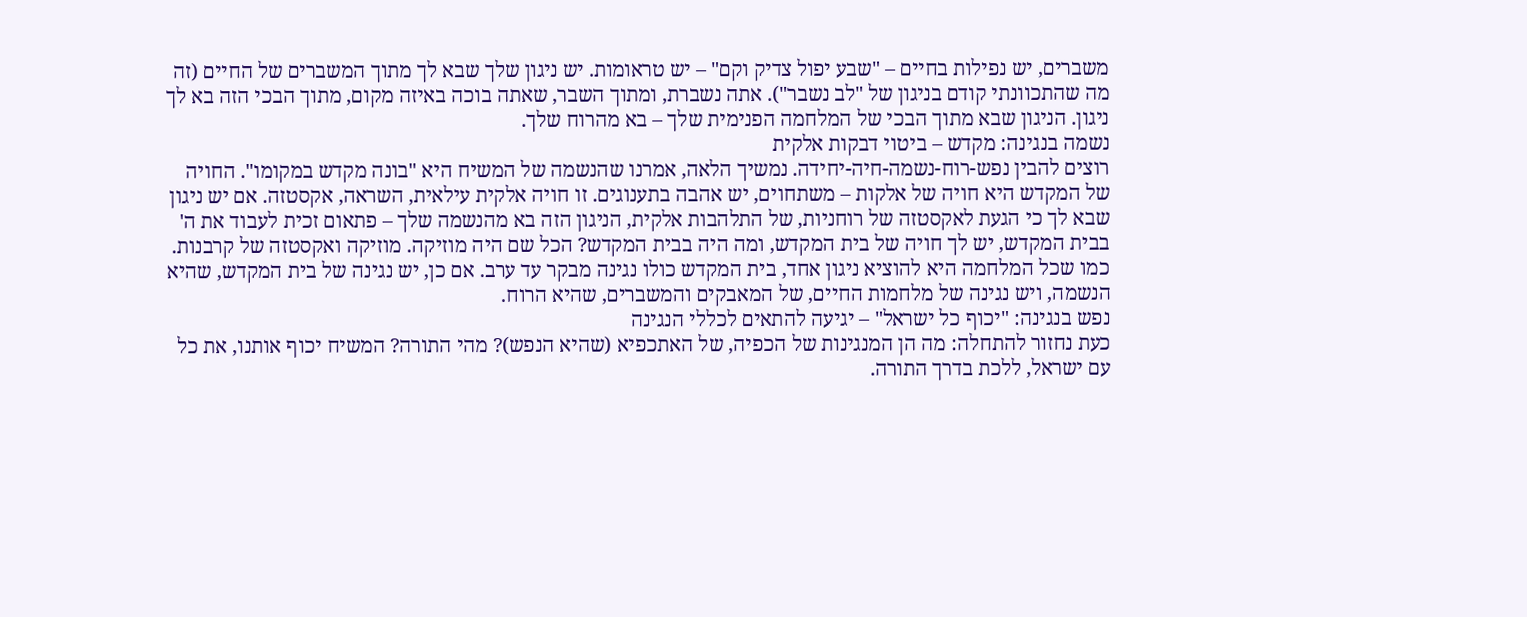משברים, יש נפילות בחיים – "שבע יפול צדיק וקם" – יש טראומות. יש ניגון שלך שבא לך מתוך המשברים של החיים (זה מה שהתכוונתי קודם בניגון של "לב נשבר"). אתה נשברת, ומתוך השבר, שאתה בוכה באיזה מקום, מתוך הבכי הזה בא לך ניגון. הניגון שבא מתוך הבכי של המלחמה הפנימית שלך – בא מהרוח שלך.
נשמה בנגינה: מקדש – ביטוי דבקות אלקית
רוצים להבין נפש-רוח-נשמה-חיה-יחידה. נמשיך הלאה, אמרנו שהנשמה של המשיח היא "בונה מקדש במקומו". החויה של המקדש היא חויה של אלקות – משתחוים, יש אהבה בתענוגים. זו חויה אלקית עילאית, השראה, אקסטזה. אם יש ניגון שבא לך כי הגעת לאקסטזה של רוחניות, של התלהבות אלקית, הניגון הזה בא מהנשמה שלך – פתאום זכית לעבוד את ה' בבית המקדש, יש לך חויה של בית המקדש, ומה היה בבית המקדש? הכל שם היה מוזיקה. מוזיקה ואקסטזה של קרבנות. כמו שכל המלחמה היא להוציא ניגון אחד, בית המקדש כולו נגינה מבקר עד ערב. אם כן, יש נגינה של בית המקדש, שהיא הנשמה, ויש נגינה של מלחמות החיים, של המאבקים והמשברים, שהיא הרוח.
נפש בנגינה: "יכוף כל ישראל" – יגיעה להתאים לכללי הנגינה
כעת נחזור להתחלה: מה הן המנגינות של הכפיה, של האתכפיא (שהיא הנפש)? מהי התורה? המשיח יכוף אותנו, את כל עם ישראל, ללכת בדרך התורה.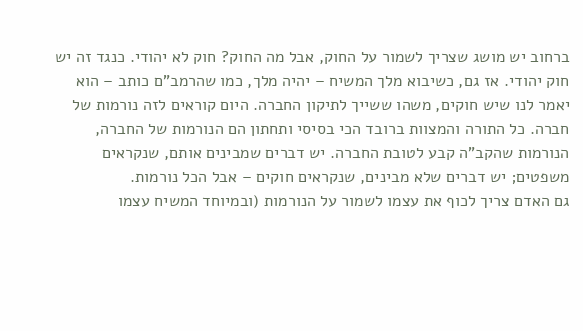ברחוב יש מושג שצריך לשמור על החוק, אבל מה החוק? חוק לא יהודי. כנגד זה יש חוק יהודי. אז גם, כשיבוא מלך המשיח – יהיה מלך, כמו שהרמב"ם כותב – הוא יאמר לנו שיש חוקים, משהו ששייך לתיקון החברה. היום קוראים לזה נורמות של חברה. כל התורה והמצוות ברובד הכי בסיסי ותחתון הם הנורמות של החברה, הנורמות שהקב"ה קבע לטובת החברה. יש דברים שמבינים אותם, שנקראים משפטים; יש דברים שלא מבינים, שנקראים חוקים – אבל הכל נורמות.
גם האדם צריך לכוף את עצמו לשמור על הנורמות (ובמיוחד המשיח עצמו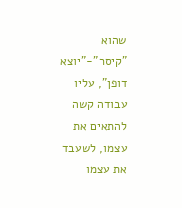שהוא "קיסר"-"יוצא דופן", עליו עבודה קשה להתאים את עצמו, לשעבד את עצמו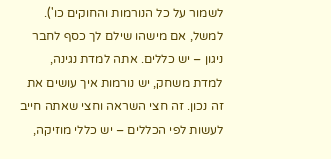לשמור על כל הנורמות והחוקים כו'). למשל, אם מישהו שילם לך כסף לחבר ניגון – יש כללים. אתה למדת נגינה, למדת משחק, יש נורמות איך עושים את זה נכון. זה חצי השראה וחצי שאתה חייב לעשות לפי הכללים – יש כללי מוזיקה,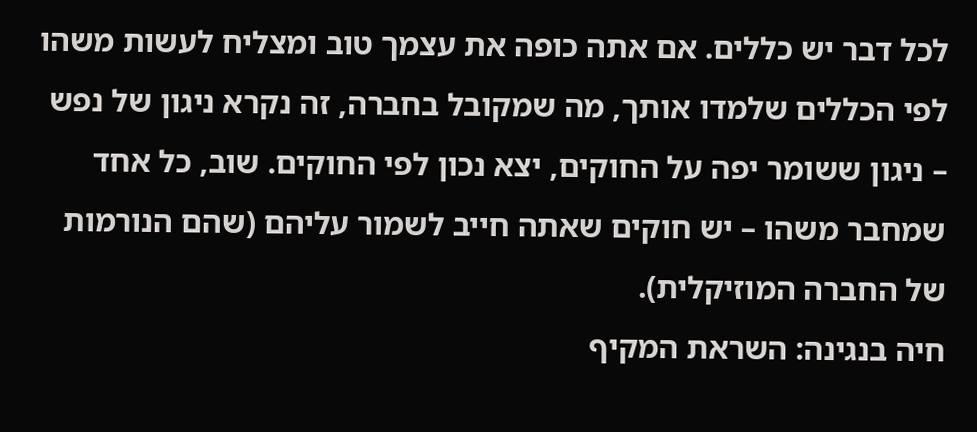לכל דבר יש כללים. אם אתה כופה את עצמך טוב ומצליח לעשות משהו לפי הכללים שלמדו אותך, מה שמקובל בחברה, זה נקרא ניגון של נפש – ניגון ששומר יפה על החוקים, יצא נכון לפי החוקים. שוב, כל אחד שמחבר משהו – יש חוקים שאתה חייב לשמור עליהם (שהם הנורמות של החברה המוזיקלית).
חיה בנגינה: השראת המקיף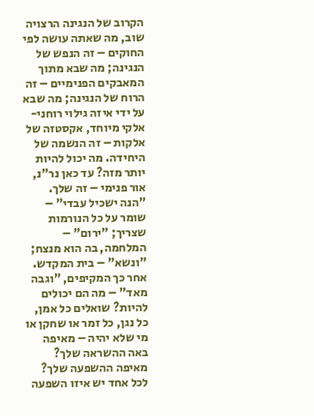הקרוב של הנגינה הרצויה
שוב, מה שאתה עושה לפי החוקים – זה הנפש של הנגינה; מה שבא מתוך המאבקים הפנימיים – זה הרוח של הנגינה; מה שבא על ידי איזה גילוי רוחני-אלקי מיוחד, אקסטזה של אלקות – זה הנשמה של היחידה. מה יכול להיות יותר מזה? עד כאן נר"נ, אור פנימי – זה שלך. "הנה ישכיל עבדי" – שומר על כל הנורמות שצריך; "ירום" – המלחמה, בה הוא מנצח; "ונשא" – בית המקדש.
אחר כך המקיפים, "וגבה מאד" – מה הם יכולים להיות? שואלים כל אמן, כל נגן, כל זמר או שחקן או מי שלא יהיה – מאיפה באה ההשראה שלך? מאיפה ההשפעה שלך? לכל אחד יש איזו השפעה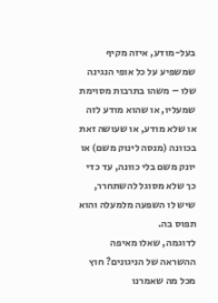בעל-מודע, איזה מקיף שמשפיע על כל אופי הנגינה שלו – משהו בתרבות מסוימת שמעליו, או שהוא מודע לזה או שלא מודע, או שעושה זאת בכוונה (מנסה לינוק משם) או יונק משם בלי כוונה, עד כדי כך שלא מסוגל להשתחרר, שיש לו השפעה מלמעלה והוא תפוס בה.
לדוגמה, שאלו מאיפה ההשראה של הניגונים? חוץ מכל מה שאמרנו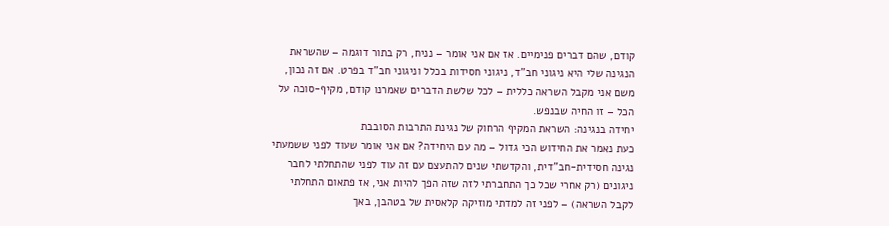קודם, שהם דברים פנימיים. אז אם אני אומר – נניח, רק בתור דוגמה – שהשראת הנגינה שלי היא ניגוני חב"ד, ניגוני חסידות בכלל וניגוני חב"ד בפרט. אם זה נכון, משם אני מקבל השראה כללית – לכל שלשת הדברים שאמרנו קודם, מקיף-סוכה על הכל – זו החיה שבנפש.
יחידה בנגינה: השראת המקיף הרחוק של נגינת התרבות הסובבת
כעת נאמר את החידוש הכי גדול – מה עם היחידה? אם אני אומר שעוד לפני ששמעתי נגינה חסידית-חב"דית, והקדשתי שנים להתעצם עם זה עוד לפני שהתחלתי לחבר ניגונים (רק אחרי שכל כך התחברתי לזה שזה הפך להיות אני, אז פתאום התחלתי לקבל השראה) – לפני זה למדתי מוזיקה קלאסית של בטהבן, באך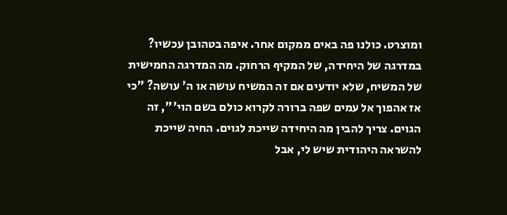ומוצרט. כולנו פה באים ממקום אחר. איפה בטהובן עכשיו? במדרגה של היחידה, של המקיף הרחוק. מה המדרגה החמישית של המשיח, שלא יודעים אם זה המשיח עושה או ה' עושה? "כי אז אהפוך אל עמים שפה ברורה לקרוא כולם בשם הוי'", זה הגוים. צריך להבין מה היחידה שייכת לגוים. החיה שייכת להשראה היהודית שיש לי, אבל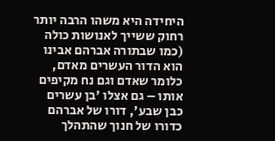היחידה היא משהו הרבה יותר רחוק ששייך לאנושות כולה (כמו שבתורה אברהם אבינו הוא הדור העשרים מאדם, כלומר שאדם וגם נח מקיפים אותו – גם אצלו 'בן עשרים כבן שבע', דורו של אברהם כדורו של חנוך שהתהלך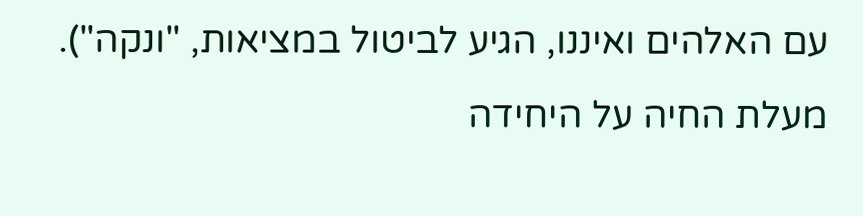עם האלהים ואיננו, הגיע לביטול במציאות, "ונקה").
מעלת החיה על היחידה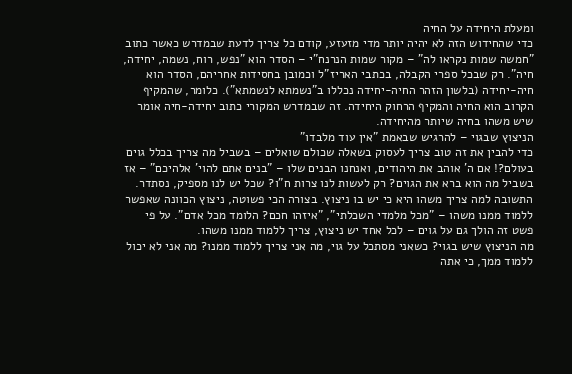ומעלת היחידה על החיה
כדי שהחידוש הזה לא יהיה יותר מדי מזעזע, קודם כל צריך לדעת שבמדרש כאשר כתוב "חמשה שמות נקראו לה" – מקור שמות הנרנח"י – הסדר הוא "נפש, רוח, נשמה, יחידה, חיה". רק שבכל ספרי הקבלה, בכתבי האריז"ל וכמובן בחסידות אחריהם, הסדר הוא חיה-יחידה (בלשון הזהר החיה-יחידה נכללו ב"נשמתא לנשמתא"). כלומר, שהמקיף הקרוב הוא החיה והמקיף הרחוק היחידה. זה שבמדרש המקורי כתוב יחידה-חיה אומר שיש משהו בחיה שיותר מהיחידה.
הניצוץ שבגוי – להרגיש שבאמת "אין עוד מלבדו"
כדי להבין את זה טוב צריך לעסוק בשאלה שכולם שואלים – בשביל מה צריך בכלל גוים בעולם?! אם ה' אוהב את היהודים, ואנחנו הבנים שלו – "בנים אתם להוי' אלהיכם" – אז בשביל מה הוא ברא את הגוים? רק לעשות לנו צרות ח"ו? שכל יש לנו מספיק, נסתדר. התשובה למה צריך משהו היא כי יש בו ניצוץ. בצורה הכי פשוטה, ניצוץ הכוונה שאפשר ללמוד ממנו משהו – "מכל מלמדי השכלתי", "איזהו חכם? הלומד מכל אדם". על פי פשט זה הולך גם על גוים – לכל אחד יש ניצוץ, צריך ללמוד ממנו משהו.
מה הניצוץ שיש בגוי? כשאני מסתכל על גוי, מה אני צריך ללמוד ממנו? מה אני לא יכול ללמוד ממך, כי אתה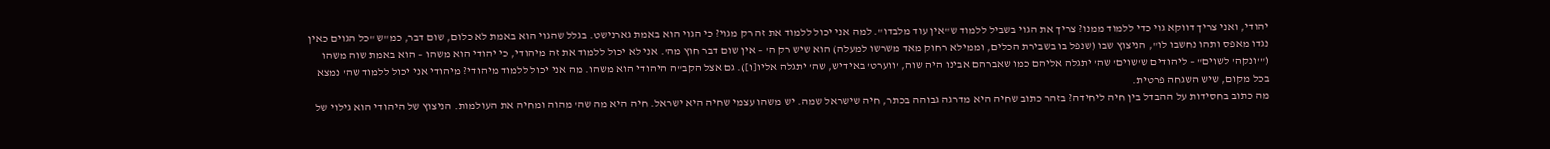יהודי, ואני צריך דווקא גוי כדי ללמוד ממנו? צריך את הגוי בשביל ללמוד ש"אין עוד מלבדו". למה אני יכול ללמוד את זה רק מגוי? כי הגוי הוא באמת גארנישט. בגלל שהגוי הוא באמת לא כלום, שום דבר, כמ"ש "כל הגוים כאין נגדו מאפס ותהו נחשבו לו", הניצוץ שבו (שנפל בו בשבירת הכלים, וממילא רחוק מאד משרשו למעלה) הוא שיש רק ה' – אין שום דבר חוץ מה'. אני לא יכול ללמוד את זה מיהודי, כי יהודי הוא משהו – הוא באמת שוה משהו ("'ונקה' לשוים" – ליהודים ש'שוים' שה' יתגלה אליהם כמו שאברהם אבינו היה שוה, 'ווערט' באידיש, שה' יתגלה אליו[ו]). גם אצל הקב"ה היהודי הוא משהו. מה אני יכול ללמוד מיהודי? מיהודי אני יכול ללמוד שה' נמצא בכל מקום, שיש השגחה פרטית.
מה כתוב בחסידות על ההבדל בין חיה ליחידה? בזהר כתוב שחיה היא מדרגה גבוהה בכתר, חיה שישראל שמה. יש משהו עצמי שחיה היא ישראל. חיה היא מה שה' מהוה ומחיה את העולמות. הניצוץ של היהודי הוא גילוי של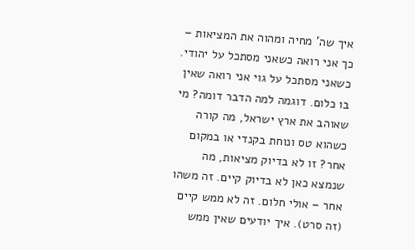איך שה' מחיה ומהוה את המציאות – כך אני רואה כשאני מסתכל על יהודי. כשאני מסתכל על גוי אני רואה שאין בו כלום. דוגמה למה הדבר דומה? מי שאוהב את ארץ ישראל, מה קורה כשהוא טס ונוחת בקנדי או במקום אחר? זו לא בדיוק מציאות, מה שנמצא כאן לא בדיוק קיים. זה משהו אחר – אולי חלום. זה לא ממש קיים (זה סרט). איך יודעים שאין ממש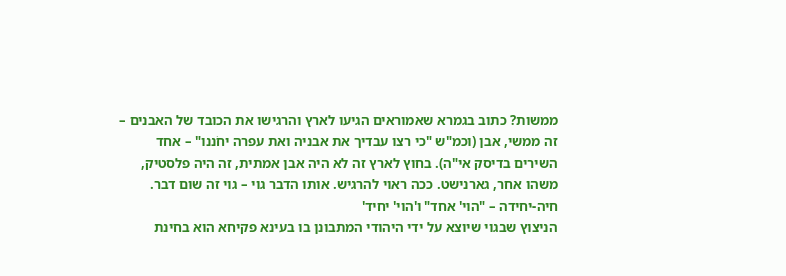ממשות? כתוב בגמרא שאמוראים הגיעו לארץ והרגישו את הכובד של האבנים – זה ממשי, אבן (וכמ"ש "כי רצו עבדיך את אבניה ואת עפרה יחֹננו" – אחד השירים בדיסק אי"ה). בחוץ לארץ זה לא היה אבן אמתית, זה היה פלסטיק, משהו אחר, גארנישט. ככה ראוי להרגיש. אותו הדבר גוי – גוי זה שום דבר.
חיה-יחידה – "הוי' אחד" ו'הוי' יחיד'
הניצוץ שבגוי שיוצא על ידי היהודי המתבונן בו בעינא פקיחא הוא בחינת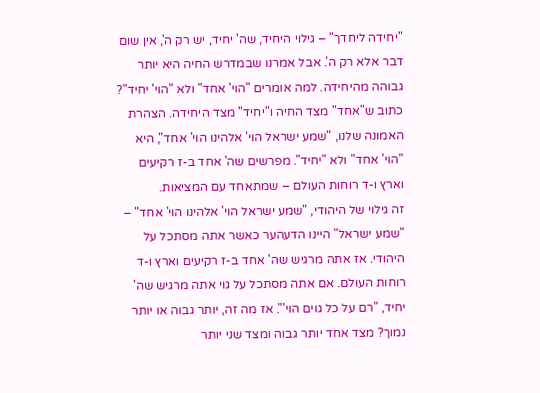"יחידה ליחדך" – גילוי היחיד, שה' יחיד, יש רק ה', אין שום דבר אלא רק ה'. אבל אמרנו שבמדרש החיה היא יותר גבוהה מהיחידה. למה אומרים "הוי' אחד" ולא "הוי' יחיד"? כתוב ש"אחד" מצד החיה ו"יחיד" מצד היחידה. הצהרת האמונה שלנו, "שמע ישראל הוי' אלהינו הוי' אחד", היא "הוי' אחד" ולא "יחיד". מפרשים שה' אחד ב-ז רקיעים וארץ ו-ד רוחות העולם – שמתאחד עם המציאות.
זה גילוי של היהודי, "שמע ישראל הוי' אלהינו הוי' אחד" – "שמע ישראל" היינו הדעהער כאשר אתה מסתכל על היהודי. אז אתה מרגיש שה' אחד ב-ז רקיעים וארץ ו-ד רוחות העולם. אם אתה מסתכל על גוי אתה מרגיש שה' יחיד, "רם על כל גוים הוי'". אז מה זה, יותר גבוה או יותר נמוך? מצד אחד יותר גבוה ומצד שני יותר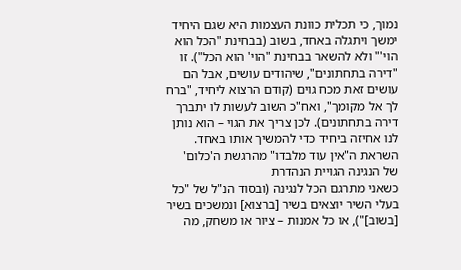נמוך, כי תכלית כוונת העצמות היא שגם היחיד ימשך ויתגלה באחד, בשוב (בבחינת "הכל הוא הוי'" ולא להשאר בבחינת "הוי' הוא הכל"). זו "דירה בתחתונים", שיהודים עושים, אבל הם עושים זאת מכח גוים (קודם הרצוא ליחיד, "ברח לך אל מקומך", ואח"כ השוב לעשות לו יתברך דירה בתחתונים). לכן צריך את הגוי – הוא נותן לנו אחיזה ביחיד כדי להמשיך אותו באחד.
השראת ה"אין עוד מלבדו" מהרגשת ה'כלום' של הנגינה הגויית הנהדרת
כשאני מתרגם הכל לנגינה (ובסוד הנ"ל של "כל בעלי השיר יוצאים בשיר [ברצוא] ונמשכים בשיר [בשוב]"), או כל אמנות – ציור או משחק, מה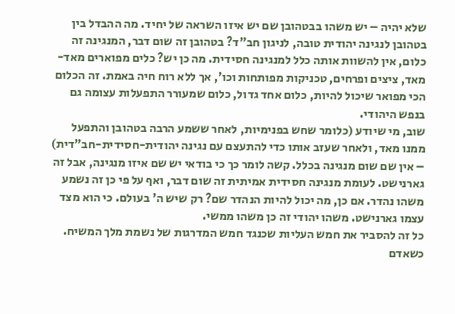שלא יהיה – יש משהו בבטהובן שם יש איזו השראה של יחיד. מה ההבדל בין בטהובן לנגינה יהודית טובה, לניגון חב"ד? בטהובן זה שום דבר, המנגינה זה כלום, אין להשוות אותה כלל למנגינה חסידית. מה כן יש? כלים מפוארים מאד-מאד, ציצים ופרחים, טכניקות מפותחות וכו', אך ללא רוח חיה באמת. זה הכלום הכי מפואר שיכול להיות, כלום אחד גדול, כלום שמעורר התפעלות עצומה גם בנפש היהודי.
שוב, מי שיודע (כלומר שחש בפנימיות, לאחר ששמע הרבה בטהובן והתפעל ממנו מאד, ולאחר שעזב אותו כדי להתעצם עם נגינה יהודית-חסידית-חב"דית) – אין שם שום מנגינה בכלל. קשה לומר כך כי בודאי יש שם איזו מנגינה, אבל זה גארנישט. לעומת מנגינה חסידית אמיתית זה שום דבר, ואף על פי כן זה נשמע משהו נהדר. אם כן, מה יכול להיות הנהדר שם? רק שיש ה' בעולם. כי הוא מצד עצמו גארנישט. משהו יהודי זה כן משהו ממשי.
כל זה להסביר את חמש העליות שכנגד חמש המדרגות של נשמת מלך המשיח. כשאדם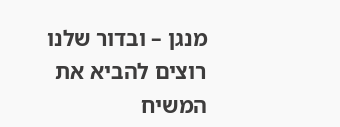מנגן – ובדור שלנו רוצים להביא את המשיח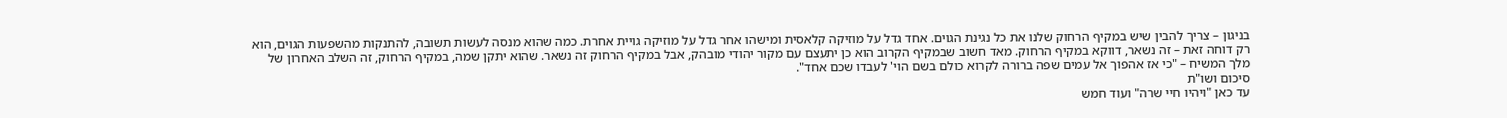בניגון – צריך להבין שיש במקיף הרחוק שלנו את כל נגינת הגוים. אחד גדל על מוזיקה קלאסית ומישהו אחר גדל על מוזיקה גויית אחרת. כמה שהוא מנסה לעשות תשובה, להתנקות מהשפעות הגוים, הוא רק דוחה זאת – זה נשאר, דווקא במקיף הרחוק. מאד חשוב שבמקיף הקרוב הוא כן יתעצם עם מקור יהודי מובהק, אבל במקיף הרחוק זה נשאר. שהוא יתקן שמה, במקיף הרחוק, זה השלב האחרון של מלך המשיח – "כי אז אהפוך אל עמים שפה ברורה לקרוא כולם בשם הוי' לעבדו שכם אחד".
סיכום ושו"ת
עד כאן "ויהיו חיי שרה" ועוד חמש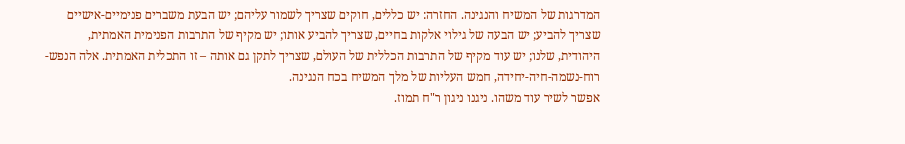המדרגות של המשיח והנגינה. החזרה: יש כללים, חוקים שצריך לשמור עליהם; יש הבעת משברים פנימיים-אישיים שצריך להביע; יש הבעה של גילוי אלקות בחיים, שצריך להביע אותו; יש מקיף של התרבות הפנימית האמתית, היהודית, שלנו; יש עוד מקיף של התרבות הכללית של העולם, שצריך לתקן גם אותה – זו התכלית האמתית. אלה הנפש-רוח-נשמה-חיה-יחידה, חמש העליות של מלך המשיח בכח הנגינה.
אפשר לשיר עוד משהו. ניגנו ניגון ר"ח תמוז.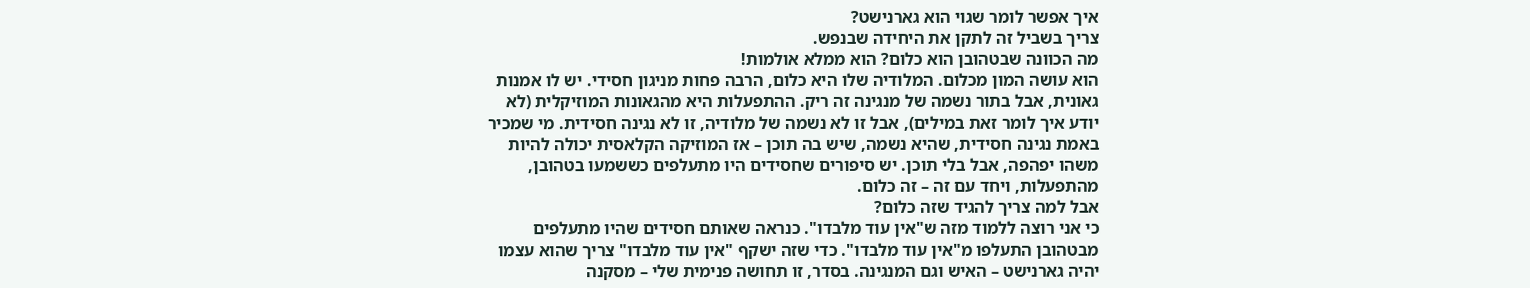איך אפשר לומר שגוי הוא גארנישט?
צריך בשביל זה לתקן את היחידה שבנפש.
מה הכוונה שבטהובן הוא כלום? הוא ממלא אולמות!
הוא עושה המון מכלום. המלודיה שלו היא כלום, הרבה פחות מניגון חסידי. יש לו אמנות גאונית, אבל בתור נשמה של מנגינה זה ריק. ההתפעלות היא מהגאונות המוזיקלית (לא יודע איך לומר זאת במילים), אבל זו לא נשמה של מלודיה, זו לא נגינה חסידית. מי שמכיר באמת נגינה חסידית, שהיא נשמה, שיש בה תוכן – אז המוזיקה הקלאסית יכולה להיות משהו יפהפה, אבל בלי תוכן. יש סיפורים שחסידים היו מתעלפים כששמעו בטהובן, מהתפעלות, ויחד עם זה – זה כלום.
אבל למה צריך להגיד שזה כלום?
כי אני רוצה ללמוד מזה ש"אין עוד מלבדו". כנראה שאותם חסידים שהיו מתעלפים מבטהובן התעלפו מ"אין עוד מלבדו". כדי שזה ישקף "אין עוד מלבדו" צריך שהוא עצמו יהיה גארנישט – האיש וגם המנגינה. בסדר, זו תחושה פנימית שלי – מסקנה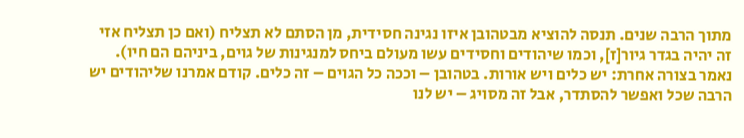מתוך הרבה שנים. תנסה להוציא מבטהובן איזו נגינה חסידית, מן הסתם לא תצליח (ואם כן תצליח אזי זה יהיה בגדר גיור[ז], וכמו שיהודים וחסידים עשו מעולם ביחס למנגינות של גוים, ביניהם הם חיו).
נאמר בצורה אחרת: יש כלים ויש אורות. בטהובן – וככה כל הגוים – זה כלים. קודם אמרנו שליהודים יש הרבה שכל ואפשר להסתדר, אבל זה מסויג – יש לנו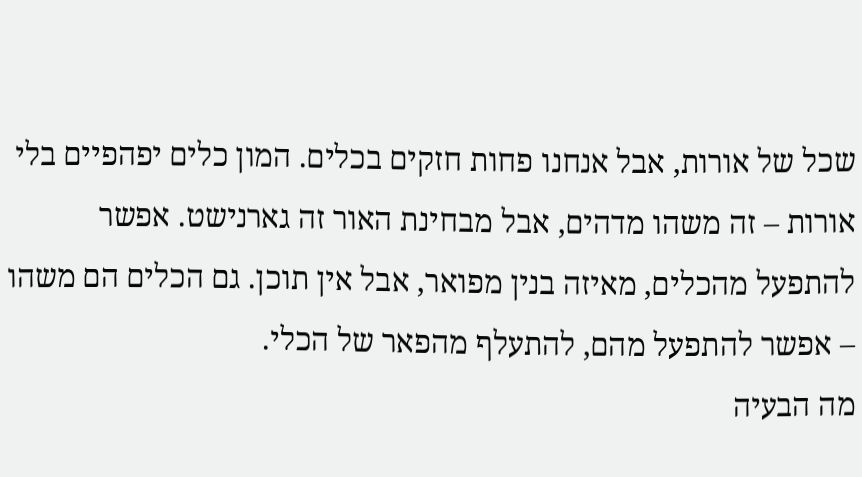שכל של אורות, אבל אנחנו פחות חזקים בכלים. המון כלים יפהפיים בלי אורות – זה משהו מדהים, אבל מבחינת האור זה גארנישט. אפשר להתפעל מהכלים, מאיזה בנין מפואר, אבל אין תוכן. גם הכלים הם משהו – אפשר להתפעל מהם, להתעלף מהפאר של הכלי.
מה הבעיה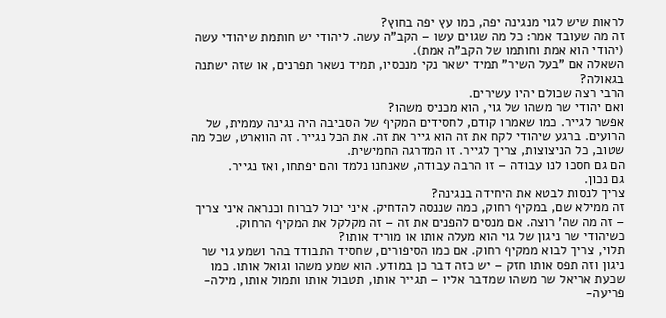לראות שיש לגוי מנגינה יפה, כמו עץ יפה בחוץ?
זה מה שעובד אמר: כל מה שגוים עשו – הקב"ה עשה. ליהודי יש חותמת שיהודי עשה (יהודי הוא אמת וחותמו של הקב"ה אמת).
השאלה אם "בעל השיר" תמיד ישאר נקי מנכסיו, תמיד נשאר תפרנים, או שזה ישתנה בגאולה?
הרבי רצה שכולם יהיו עשירים.
ואם יהודי שר משהו של גוי, הוא מכניס משהו?
אפשר לגייר. כמו שאמרו קודם, לחסידים המקיף של הסביבה היה נגינה עממית, של הרועים. ברגע שיהודי לקח את זה הוא גייר את זה. את הכל נגייר. זה הווארט, שכל מה שטוב, כל הניצוצות, צריך לגייר. זו המדרגה החמישית.
הם גם חסכו לנו עבודה – זו הרבה עבודה, שאנחנו נלמד והם יפתחו, ואז נגייר.
גם נכון.
צריך לנסות לבטא את היחידה בנגינה?
זה ממילא שם, במקיף רחוק, כמה שננסה להדחיק. איני יכול לברוח וכנראה איני צריך – זה מה שה' רוצה. אם מנסים להפנים את זה – זה מקלקל את המקיף הרחוק.
כשיהודי שר ניגון של גוי הוא מעלה אותו או מוריד אותו?
תלוי, צריך לבוא ממקיף רחוק. אם כמו הסיפורים, שחסיד התבודד בהר ושמע גוי שר ניגון וזה תפס אותו חזק – יש כזה דבר כן במודע. הוא שמע משהו וגואל אותו. כמו שכעת אריאל שר משהו שמדבר אליו – תגייר אותו, תטבול אותו ותמול אותו, מילה-פריעה-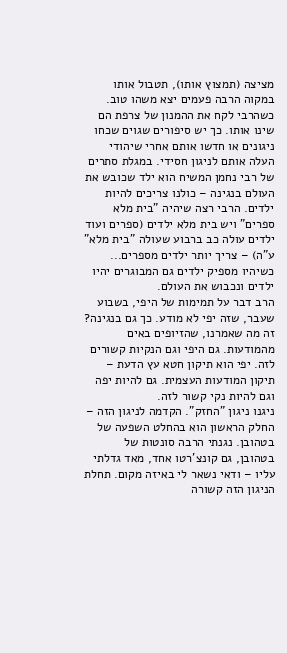מציצה (תמצוץ אותו), תטבול אותו במקוה הרבה פעמים יצא משהו טוב. כשהרבי לקח את ההמנון של צרפת הם שינו אותו. כך יש סיפורים שגוים שכחו ניגונים או חדשו אותם אחרי שיהודי העלה אותם לניגון חסידי. במגלת סתרים של רבי נחמן המשיח הוא ילד שכובש את העולם בנגינה – כולנו צריכים להיות ילדים. הרבי רצה שיהיה "בית מלא ספרים" ויש בית מלא ילדים (ספרים ועוד ילדים עולה כב ברבוע שעולה "בית מלא" ע"ה) – צריך יותר ילדים מספרים... כשיהיו מספיק ילדים גם המבוגרים יהיו ילדים ונכבוש את העולם.
הרב דבר על תמימות של היפי, בשבוע שעבר, שזה יפי לא מודע. כך גם בנגינה?
זה מה שאמרנו, שהזיופים באים מהמודעות. גם היפי וגם הנקיות קשורים לזה. יפי הוא תיקון חטא עץ הדעת – תיקון המודעות העצמית. גם להיות יפה וגם להיות נקי קשור לזה.
ניגנו ניגון "החזק". הקדמה לניגון הזה – החלק הראשון הוא בהחלט השפעה של בטהובן. נגנתי הרבה סונטות של בטהובן, גם קונצ'רטו אחד, מאד גדלתי עליו – ודאי נשאר לי באיזה מקום. תחלת הניגון הזה קשורה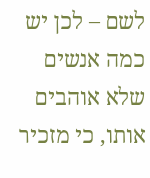לשם – לכן יש כמה אנשים שלא אוהבים אותו, כי מזכיר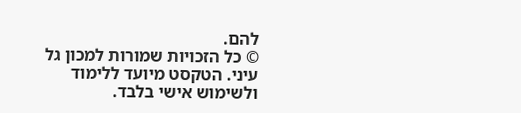להם.
© כל הזכויות שמורות למכון גל עיני. הטקסט מיועד ללימוד ולשימוש אישי בלבד.